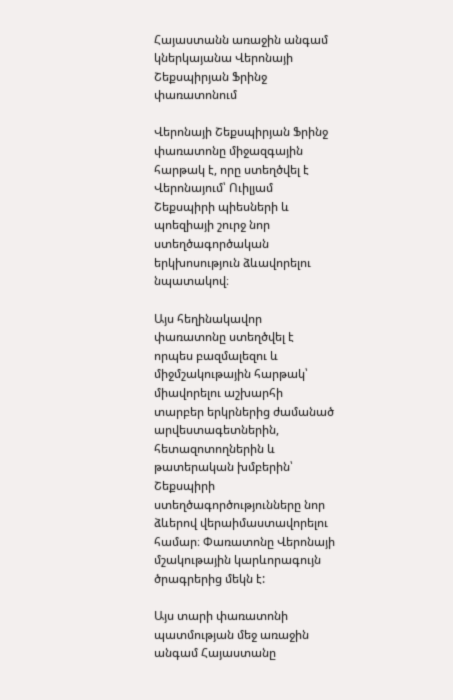Հայաստանն առաջին անգամ կներկայանա Վերոնայի Շեքսպիրյան Ֆրինջ փառատոնում

Վերոնայի Շեքսպիրյան Ֆրինջ փառատոնը միջազգային հարթակ է, որը ստեղծվել է Վերոնայում՝ Ուիլյամ Շեքսպիրի պիեսների և պոեզիայի շուրջ նոր ստեղծագործական երկխոսություն ձևավորելու նպատակով։

Այս հեղինակավոր փառատոնը ստեղծվել է որպես բազմալեզու և միջմշակութային հարթակ՝ միավորելու աշխարհի տարբեր երկրներից ժամանած արվեստագետներին, հետազոտողներին և թատերական խմբերին՝ Շեքսպիրի ստեղծագործությունները նոր ձևերով վերաիմաստավորելու համար։ Փառատոնը Վերոնայի մշակութային կարևորագույն ծրագրերից մեկն է:

Այս տարի փառատոնի պատմության մեջ առաջին անգամ Հայաստանը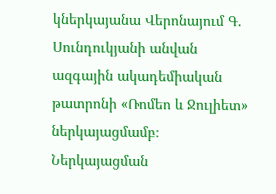կներկայանա Վերոնայում Գ. Սունդուկյանի անվան ազգային ակադեմիական թատրոնի «Ռոմեո և Ջուլիետ» ներկայացմամբ։ Ներկայացման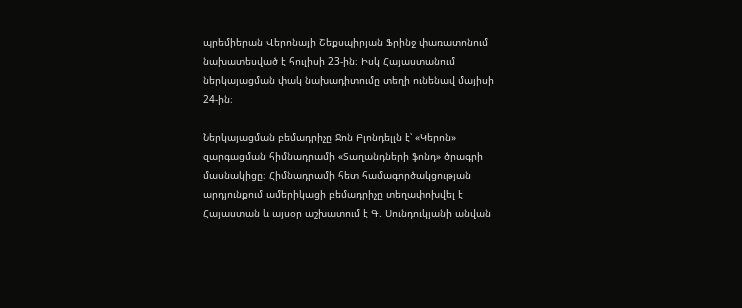պրեմիերան Վերոնայի Շեքսպիրյան Ֆրինջ փառատոնում նախատեսված է հուլիսի 23-ին։ Իսկ Հայաստանում ներկայացման փակ նախադիտումը տեղի ունենավ մայիսի 24-ին։

Ներկայացման բեմադրիչը Ջոն Բլոնդելլն է՝ «Կերոն» զարգացման հիմնադրամի «Տաղանդների ֆոնդ» ծրագրի մասնակիցը։ Հիմնադրամի հետ համագործակցության արդյունքում ամերիկացի բեմադրիչը տեղափոխվել է Հայաստան և այսօր աշխատում է Գ. Սունդուկյանի անվան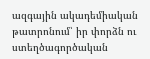ազգային ակադեմիական թատրոնում՝ իր փորձն ու ստեղծագործական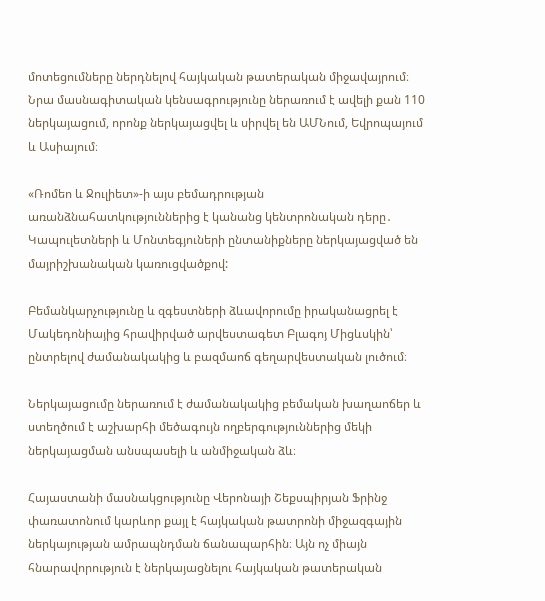մոտեցումները ներդնելով հայկական թատերական միջավայրում։ Նրա մասնագիտական կենսագրությունը ներառում է ավելի քան 110 ներկայացում, որոնք ներկայացվել և սիրվել են ԱՄՆում, Եվրոպայում և Ասիայում։

«Ռոմեո և Ջուլիետ»-ի այս բեմադրության առանձնահատկություններից է կանանց կենտրոնական դերը․ Կապուլետների և Մոնտեգյուների ընտանիքները ներկայացված են մայրիշխանական կառուցվածքով:

Բեմանկարչությունը և զգեստների ձևավորումը իրականացրել է Մակեդոնիայից հրավիրված արվեստագետ Բլագոյ Միցևսկին՝ ընտրելով ժամանակակից և բազմաոճ գեղարվեստական լուծում։

Ներկայացումը ներառում է ժամանակակից բեմական խաղաոճեր և ստեղծում է աշխարհի մեծագույն ողբերգություններից մեկի ներկայացման անսպասելի և անմիջական ձև։

Հայաստանի մասնակցությունը Վերոնայի Շեքսպիրյան Ֆրինջ փառատոնում կարևոր քայլ է հայկական թատրոնի միջազգային ներկայության ամրապնդման ճանապարհին։ Այն ոչ միայն հնարավորություն է ներկայացնելու հայկական թատերական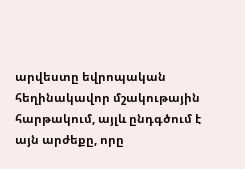արվեստը եվրոպական հեղինակավոր մշակութային հարթակում, այլև ընդգծում է այն արժեքը, որը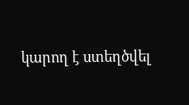կարող է ստեղծվել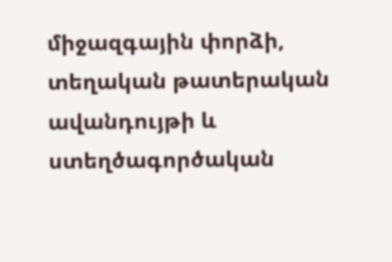միջազգային փորձի, տեղական թատերական ավանդույթի և ստեղծագործական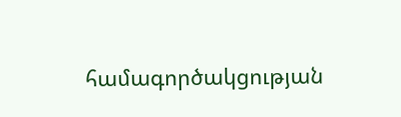համագործակցության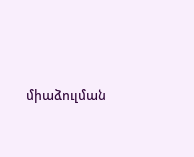միաձուլման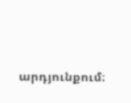արդյունքում։